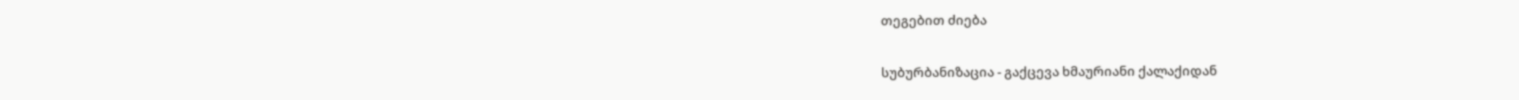თეგებით ძიება

სუბურბანიზაცია - გაქცევა ხმაურიანი ქალაქიდან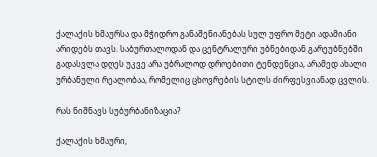ქალაქის ხმაურსა და მჭიდრო განაშენიანებას სულ უფრო მეტი ადამიანი არიდებს თავს. საბურთალოდან და ცენტრალური უბნებიდან გარეუბნებში გადასვლა დღეს უკვე არა უბრალოდ დროებითი ტენდენცია, არამედ ახალი ურბანული რეალობაა, რომელიც ცხოვრების სტილს ძირფესვიანად ცვლის.

რას ნიშნავს სუბურბანიზაცია?

ქალაქის ხმაური,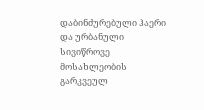დაბინძურებული ჰაერი და ურბანული სივიწროვე მოსახლეობის გარკვეულ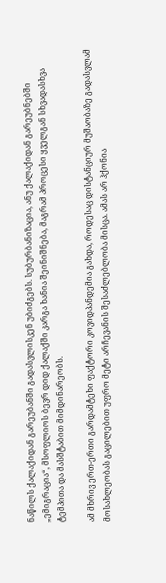ნაწილს ქალაქიდან გარეუბანში გადასვლისკენ უბიძგებს. სუბურბანიზაცია, ანუ ქალაქიდან გარეუბნებში „ემიგრაცია“, მსოფლიოს ბევრ დიდ ქალაქში კარგა ხანია შეინიშნება, მაგრამ პროცესი ყველგან სხვადასხვა ტემპითა და მასშტაბით მიმდინარეობს.

ამ მხრივ ერთ-ერთი გარდამტეხი ფაქტორი კოვიდპანდემია გახდა, როდესაც დისტანციურ მუშაობაზე გადასვლამ მოსახლეობას გაცილებით უფრო მეტი არჩევანის შესაძლებლობა მისცა. ამას არ ჰქონია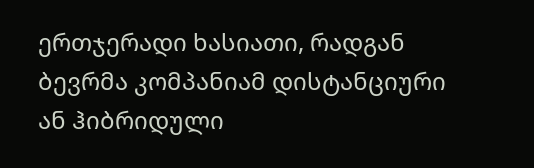ერთჯერადი ხასიათი, რადგან ბევრმა კომპანიამ დისტანციური ან ჰიბრიდული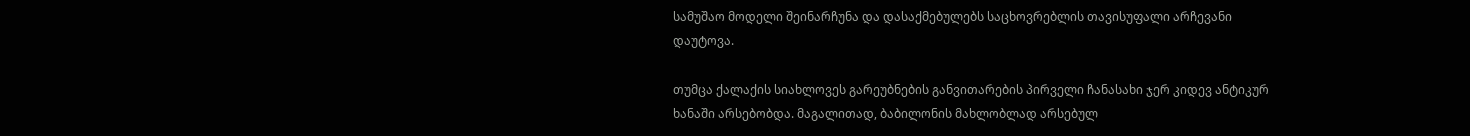სამუშაო მოდელი შეინარჩუნა და დასაქმებულებს საცხოვრებლის თავისუფალი არჩევანი დაუტოვა.

თუმცა ქალაქის სიახლოვეს გარეუბნების განვითარების პირველი ჩანასახი ჯერ კიდევ ანტიკურ ხანაში არსებობდა. მაგალითად, ბაბილონის მახლობლად არსებულ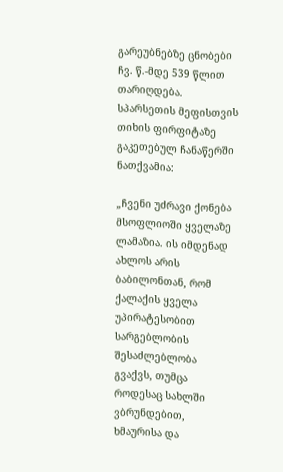გარეუბნებზე ცნობები ჩვ. წ.-მდე 539 წლით თარიღდება. სპარსეთის მეფისთვის თიხის ფირფიტაზე გაკეთებულ ჩანაწერში ნათქვამია:

„ჩვენი უძრავი ქონება მსოფლიოში ყველაზე ლამაზია. ის იმდენად ახლოს არის ბაბილონთან, რომ ქალაქის ყველა უპირატესობით სარგებლობის შესაძლებლობა გვაქვს, თუმცა როდესაც სახლში ვბრუნდებით, ხმაურისა და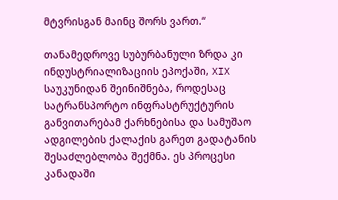მტვრისგან მაინც შორს ვართ.“

თანამედროვე სუბურბანული ზრდა კი ინდუსტრიალიზაციის ეპოქაში, XIX საუკუნიდან შეინიშნება, როდესაც სატრანსპორტო ინფრასტრუქტურის განვითარებამ ქარხნებისა და სამუშაო ადგილების ქალაქის გარეთ გადატანის შესაძლებლობა შექმნა. ეს პროცესი კანადაში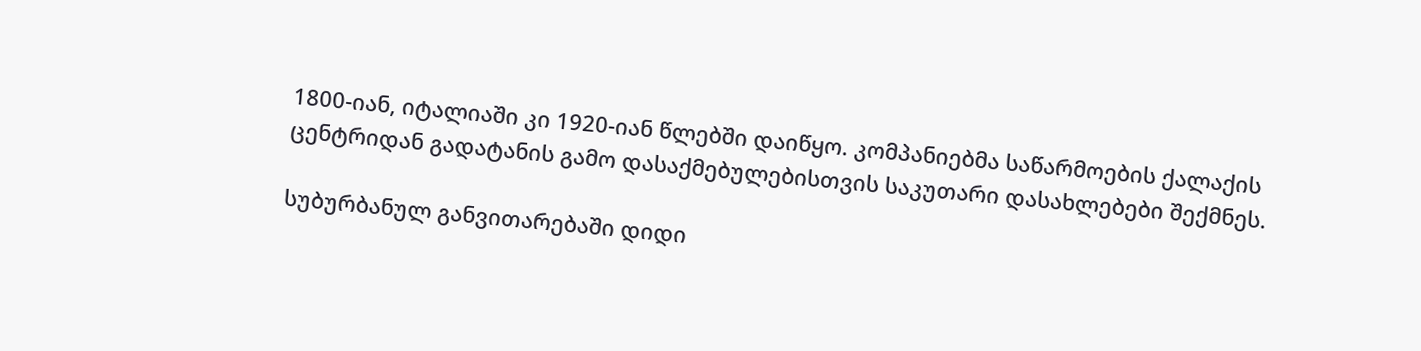1800-იან, იტალიაში კი 1920-იან წლებში დაიწყო. კომპანიებმა საწარმოების ქალაქის ცენტრიდან გადატანის გამო დასაქმებულებისთვის საკუთარი დასახლებები შექმნეს.

სუბურბანულ განვითარებაში დიდი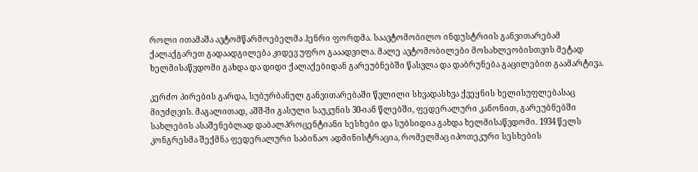როლი ითამაშა ავტომწარმოებელმა ჰენრი ფორდმა. საავტომობილო ინდუსტრიის განვითარებამ ქალაქგარეთ გადაადგილება კიდევ უფრო გააადვილა. მალე ავტომობილები მოსახლეობისთვის მეტად ხელმისაწვდომი გახდა და დიდი ქალაქებიდან გარეუბნებში წასვლა და დაბრუნება გაცილებით გაამარტივა.

კერძო პირების გარდა, სუბურბანულ განვითარებაში წვლილი სხვადასხვა ქვეყნის ხელისუფლებასაც მიუძღვის. მაგალითად, აშშ-ში გასული საუკუნის 30-იან წლებში, ფედერალური კანონით, გარეუბნებში სახლების ასაშენებლად დაბალპროცენტიანი სესხები და სუბსიდია გახდა ხელმისაწვდომი. 1934 წელს კონგრესმა შექმნა ფედერალური საბინაო ადმინისტრაცია, რომელმაც იპოთეკური სესხების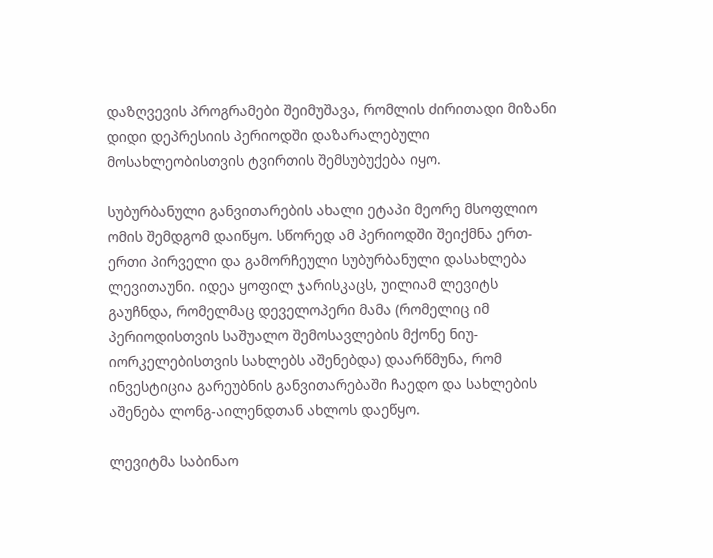დაზღვევის პროგრამები შეიმუშავა, რომლის ძირითადი მიზანი დიდი დეპრესიის პერიოდში დაზარალებული მოსახლეობისთვის ტვირთის შემსუბუქება იყო.

სუბურბანული განვითარების ახალი ეტაპი მეორე მსოფლიო ომის შემდგომ დაიწყო. სწორედ ამ პერიოდში შეიქმნა ერთ-ერთი პირველი და გამორჩეული სუბურბანული დასახლება ლევითაუნი. იდეა ყოფილ ჯარისკაცს, უილიამ ლევიტს გაუჩნდა, რომელმაც დეველოპერი მამა (რომელიც იმ პერიოდისთვის საშუალო შემოსავლების მქონე ნიუ-იორკელებისთვის სახლებს აშენებდა) დაარწმუნა, რომ ინვესტიცია გარეუბნის განვითარებაში ჩაედო და სახლების აშენება ლონგ-აილენდთან ახლოს დაეწყო.

ლევიტმა საბინაო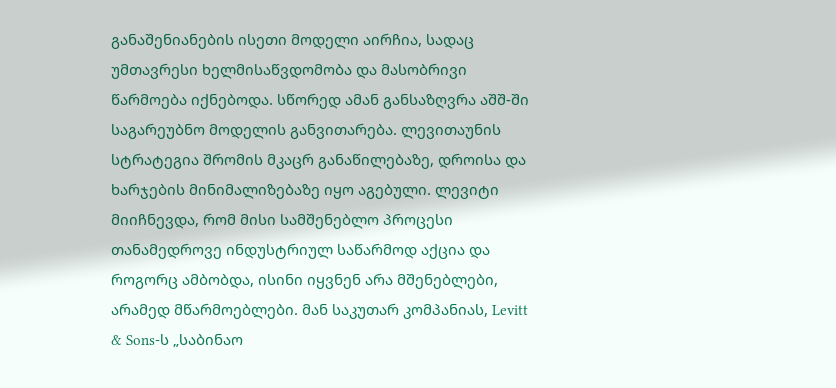განაშენიანების ისეთი მოდელი აირჩია, სადაც უმთავრესი ხელმისაწვდომობა და მასობრივი წარმოება იქნებოდა. სწორედ ამან განსაზღვრა აშშ-ში საგარეუბნო მოდელის განვითარება. ლევითაუნის სტრატეგია შრომის მკაცრ განაწილებაზე, დროისა და ხარჯების მინიმალიზებაზე იყო აგებული. ლევიტი მიიჩნევდა, რომ მისი სამშენებლო პროცესი თანამედროვე ინდუსტრიულ საწარმოდ აქცია და როგორც ამბობდა, ისინი იყვნენ არა მშენებლები, არამედ მწარმოებლები. მან საკუთარ კომპანიას, Levitt & Sons-ს „საბინაო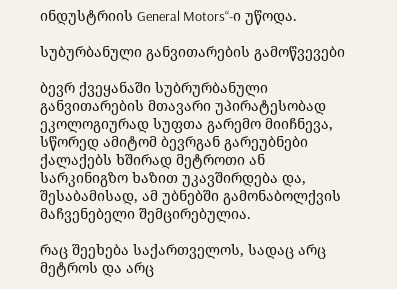ინდუსტრიის General Motors“-ი უწოდა.

სუბურბანული განვითარების გამოწვევები

ბევრ ქვეყანაში სუბრურბანული განვითარების მთავარი უპირატესობად ეკოლოგიურად სუფთა გარემო მიიჩნევა, სწორედ ამიტომ ბევრგან გარეუბნები ქალაქებს ხშირად მეტროთი ან სარკინიგზო ხაზით უკავშირდება და, შესაბამისად, ამ უბნებში გამონაბოლქვის მაჩვენებელი შემცირებულია.

რაც შეეხება საქართველოს, სადაც არც მეტროს და არც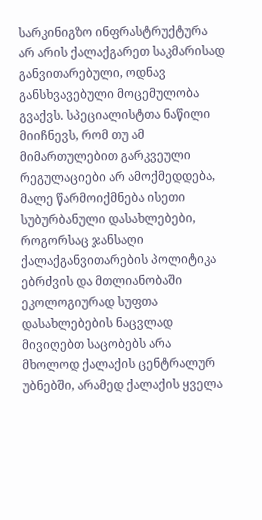სარკინიგზო ინფრასტრუქტურა არ არის ქალაქგარეთ საკმარისად განვითარებული, ოდნავ განსხვავებული მოცემულობა გვაქვს. სპეციალისტთა ნაწილი მიიჩნევს, რომ თუ ამ მიმართულებით გარკვეული რეგულაციები არ ამოქმედდება, მალე წარმოიქმნება ისეთი სუბურბანული დასახლებები, როგორსაც ჯანსაღი ქალაქგანვითარების პოლიტიკა ებრძვის და მთლიანობაში ეკოლოგიურად სუფთა დასახლებების ნაცვლად მივიღებთ საცობებს არა მხოლოდ ქალაქის ცენტრალურ უბნებში, არამედ ქალაქის ყველა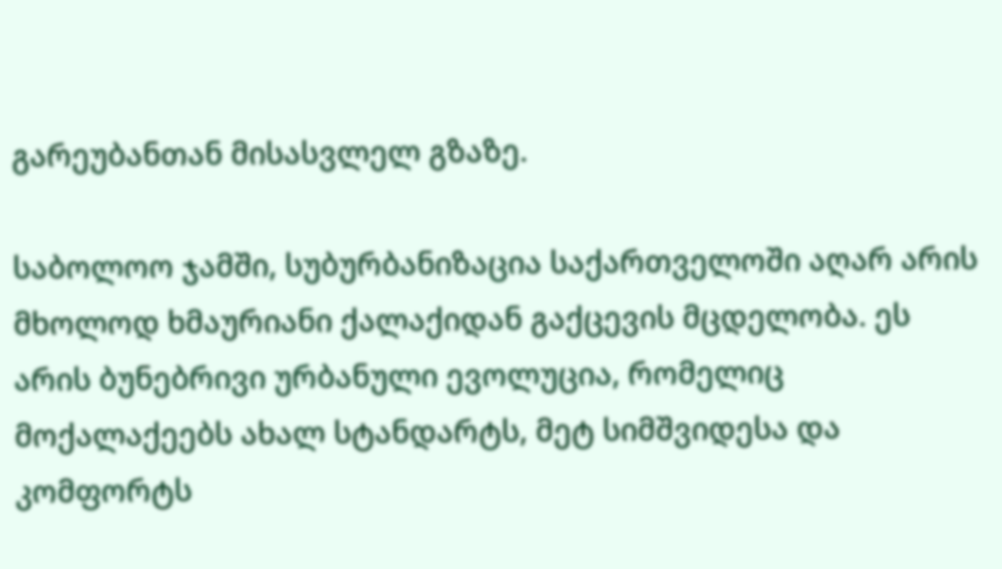გარეუბანთან მისასვლელ გზაზე.

საბოლოო ჯამში, სუბურბანიზაცია საქართველოში აღარ არის მხოლოდ ხმაურიანი ქალაქიდან გაქცევის მცდელობა. ეს არის ბუნებრივი ურბანული ევოლუცია, რომელიც მოქალაქეებს ახალ სტანდარტს, მეტ სიმშვიდესა და კომფორტს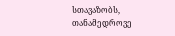სთავაზობს, თანამედროვე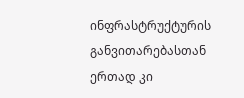ინფრასტრუქტურის განვითარებასთან ერთად კი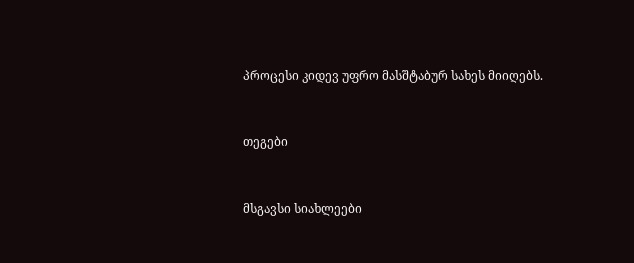პროცესი კიდევ უფრო მასშტაბურ სახეს მიიღებს.


თეგები


მსგავსი სიახლეები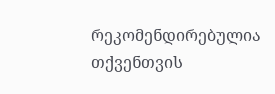რეკომენდირებულია თქვენთვის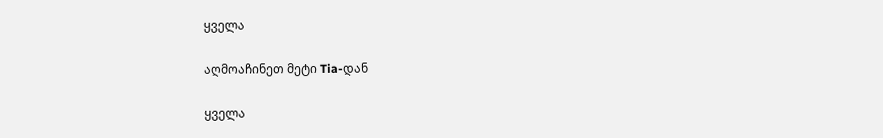ყველა

აღმოაჩინეთ მეტი Tia-დან

ყველა